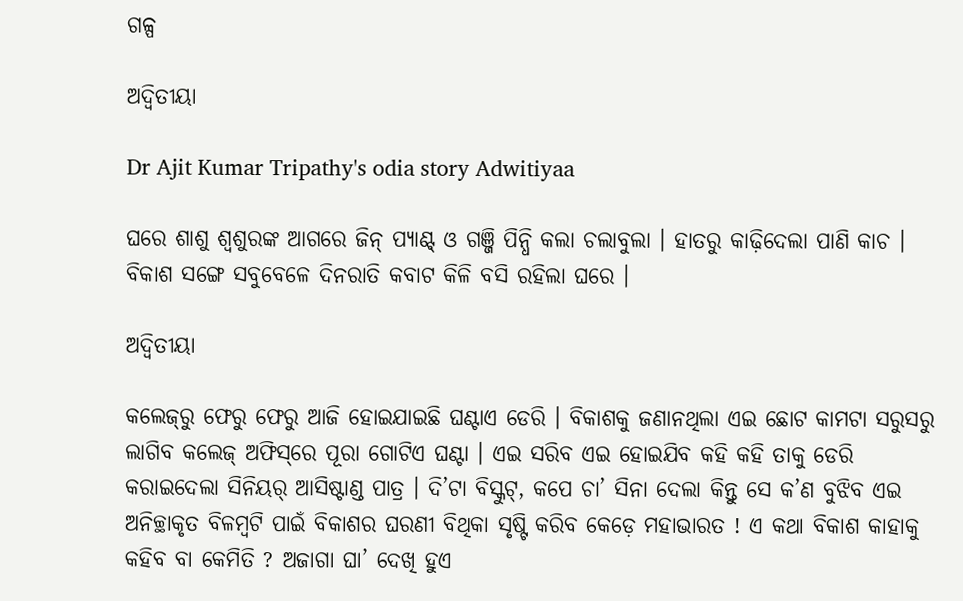ଗଳ୍ପ

ଅଦ୍ୱିତୀୟା

Dr Ajit Kumar Tripathy's odia story Adwitiyaa

ଘରେ ଶାଶୁ ଶ୍ୱଶୁରଙ୍କ ଆଗରେ ଜିନ୍ ପ୍ୟାଣ୍ଟ୍ ଓ ଗଞ୍ଜି ପିନ୍ଧି କଲା ଚଲାବୁଲା । ହାତରୁ କାଢ଼ିଦେଲା ପାଣି କାଚ । ବିକାଶ ସଙ୍ଗେ ସବୁବେଳେ ଦିନରାତି କବାଟ କିଳି ବସି ରହିଲା ଘରେ ।

ଅଦ୍ୱିତୀୟା

କଲେଜ୍‌ରୁ ଫେରୁ ଫେରୁ ଆଜି ହୋଇଯାଇଛି ଘଣ୍ଟାଏ ଡେରି । ବିକାଶକୁ ଜଣାନଥିଲା ଏଇ ଛୋଟ କାମଟା ସରୁସରୁ ଲାଗିବ କଲେଜ୍‌‌‌ ଅଫିସ୍‌ରେ ପୂରା ଗୋଟିଏ ଘଣ୍ଟା । ଏଇ ସରିବ ଏଇ ହୋଇଯିବ କହି କହି ତାକୁ ଡେରି କରାଇଦେଲା ସିନିୟର୍ ଆସିଷ୍ଟାଣ୍ଡ ପାତ୍ର । ଦି’ଟା ବିସ୍କୁଟ୍, କପେ ଚା’ ସିନା ଦେଲା କିନ୍ତୁ ସେ କ’ଣ ବୁଝିବ ଏଇ ଅନିଚ୍ଛାକୃତ ବିଳମ୍ୱଟି ପାଇଁ ବିକାଶର ଘରଣୀ ବିଥିକା ସୃଷ୍ଟି କରିବ କେଡ଼େ ମହାଭାରତ ! ଏ କଥା ବିକାଶ କାହାକୁ କହିବ ବା କେମିତି ? ଅଜାଗା ଘା’ ଦେଖି ହୁଏ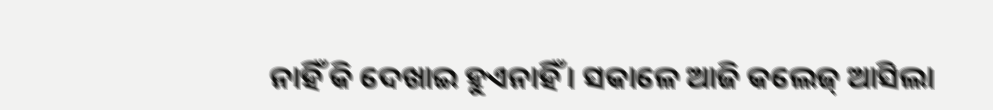ନାହିଁ କି ଦେଖାଇ ହୁଏନାହିଁ । ସକାଳେ ଆଜି କଲେଜ୍‌‌‌ ଆସିଲା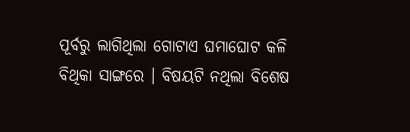ପୂର୍ବରୁ ଲାଗିଥିଲା ଗୋଟାଏ ଘମାଘୋଟ କଳି ବିଥିକା ସାଙ୍ଗରେ । ବିଷୟଟି ନଥିଲା ବିଶେଷ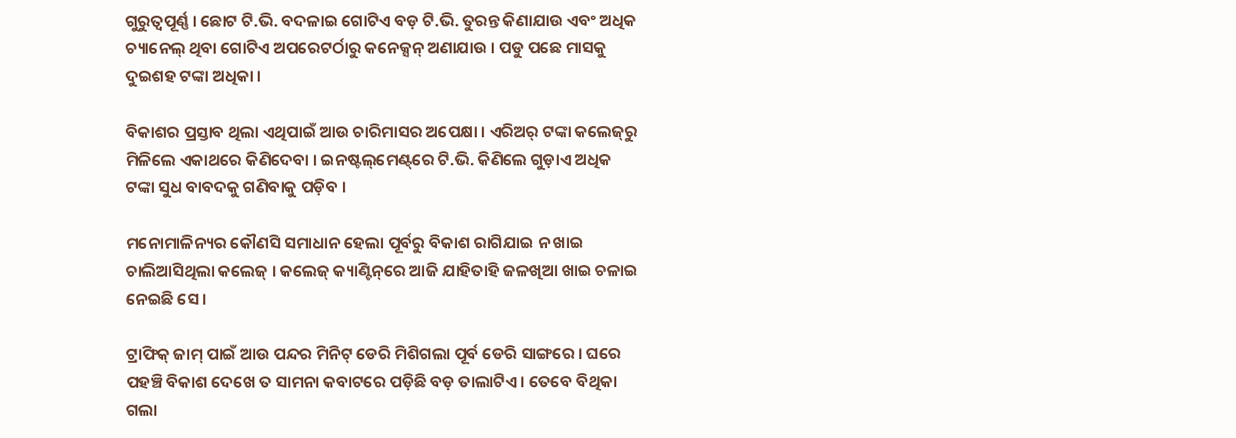ଗୁରୁତ୍ୱପୂର୍ଣ୍ଣ । ଛୋଟ ଟି.ଭି. ବଦଳାଇ ଗୋଟିଏ ବଡ଼ ଟି.ଭି. ତୁରନ୍ତ କିଣାଯାଉ ଏବଂ ଅଧିକ ଚ୍ୟାନେଲ୍ ଥିବା ଗୋଟିଏ ଅପରେଟର୍ଠାରୁ କନେକ୍ସନ୍ ଅଣାଯାଉ । ପଡୁ ପଛେ ମାସକୁ ଦୁଇଶହ ଟଙ୍କା ଅଧିକା ।

ବିକାଶର ପ୍ରସ୍ତାବ ଥିଲା ଏଥିପାଇଁ ଆଉ ଚାରିମାସର ଅପେକ୍ଷା । ଏରିଅର୍ ଟଙ୍କା କଲେଜ୍‌‌‌ରୁ ମିଳିଲେ ଏକାଥରେ କିଣିଦେବା । ଇନଷ୍ଟଲ୍‌ମେଣ୍ଟ୍‌ରେ ଟି.ଭି. କିଣିଲେ ଗୁଡ଼ାଏ ଅଧିକ ଟଙ୍କା ସୁଧ ବାବଦକୁ ଗଣିବାକୁ ପଡ଼ିବ ।

ମନୋମାଳିନ୍ୟର କୌଣସି ସମାଧାନ ହେଲା ପୂର୍ବରୁ ବିକାଶ ରାଗିଯାଇ ନ ଖାଇ ଚାଲିଆସିଥିଲା କଲେଜ୍‌‌‌ । କଲେଜ୍‌‌‌ କ୍ୟାଣ୍ଟିନ୍‌ରେ ଆଜି ଯାହିତାହି ଜଳଖିଆ ଖାଇ ଚଳାଇ ନେଇଛି ସେ ।

ଟ୍ରାଫିକ୍ ଜାମ୍ ପାଇଁ ଆଉ ପନ୍ଦର ମିନିଟ୍ ଡେରି ମିଶିଗଲା ପୂର୍ବ ଡେରି ସାଙ୍ଗରେ । ଘରେ ପହଞ୍ଚି ବିକାଶ ଦେଖେ ତ ସାମନା କବାଟରେ ପଡ଼ିଛି ବଡ଼ ତାଲାଟିଏ । ତେବେ ବିଥିକା ଗଲା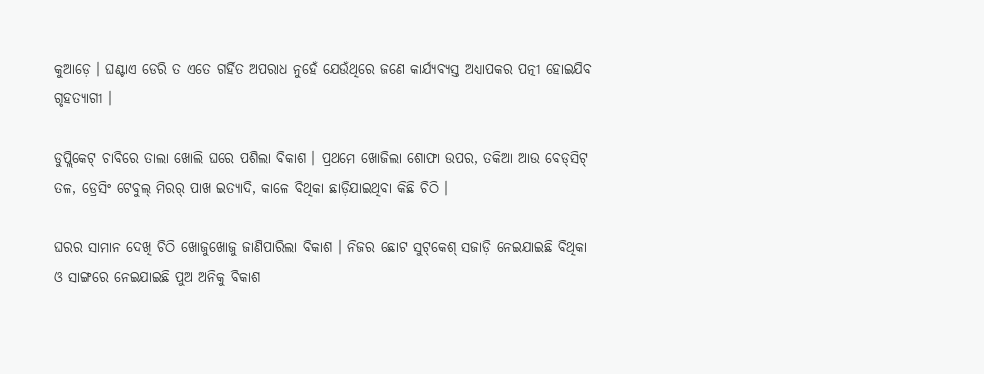କୁଆଡ଼େ । ଘଣ୍ଟାଏ ଡେରି ତ ଏତେ ଗର୍ହିତ ଅପରାଧ ନୁହେଁ ଯେଉଁଥିରେ ଜଣେ କାର୍ଯ୍ୟବ୍ୟସ୍ତ ଅଧ୍ୟାପକର ପତ୍ନୀ ହୋଇଯିବ ଗୃହତ୍ୟାଗୀ ।

ଡୁପ୍ଲିକେଟ୍ ଚାବିରେ ତାଲା ଖୋଲି ଘରେ ପଶିଲା ବିକାଶ । ପ୍ରଥମେ ଖୋଜିଲା ଶୋଫା ଉପର, ତକିଆ ଆଉ ବେଡ୍‌ସିଟ୍‌ ତଳ, ଡ୍ରେସିଂ ଟେବୁଲ୍ ମିରର୍ ପାଖ ଇତ୍ୟାଦି, କାଳେ ବିଥିକା ଛାଡ଼ିଯାଇଥିବା କିଛି ଚିଠି ।

ଘରର ସାମାନ ଦେଖି ଚିଠି ଖୋଜୁଖୋଜୁ ଜାଣିପାରିଲା ବିକାଶ । ନିଜର ଛୋଟ ସୁଟ୍‌କେଶ୍‌ ସଜାଡ଼ି ନେଇଯାଇଛି ବିଥିକା ଓ ସାଙ୍ଗରେ ନେଇଯାଇଛି ପୁଅ ଅନିକୁ ବିକାଶ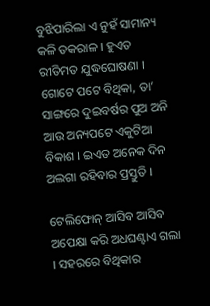ବୁଝିପାରିଲା ଏ ନୁହଁ ସାମାନ୍ୟ କଳି ତକରାଳ । ହୁଏତ ରୀତିମତ ଯୁଦ୍ଧଘୋଷଣା । ଗୋଟେ ପଟେ ବିଥିକା, ତା’ ସାଙ୍ଗରେ ଦୁଇବର୍ଷର ପୁଅ ଅନି ଆଉ ଅନ୍ୟପଟେ ଏକୁଟିଆ ବିକାଶ । ଇଏତ ଅନେକ ଦିନ ଅଲଗା ରହିବାର ପ୍ରସ୍ତୁତି ।

ଟେଲିଫୋନ୍ ଆସିବ ଆସିବ ଅପେକ୍ଷା କରି ଅଧଘଣ୍ଟାଏ ଗଲା । ସହରରେ ବିଥିକାର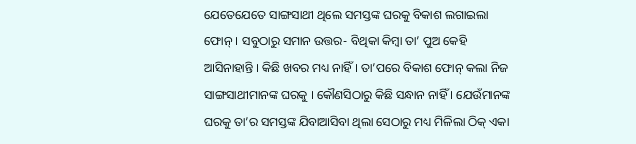ଯେତେଯେତେ ସାଙ୍ଗସାଥୀ ଥିଲେ ସମସ୍ତଙ୍କ ଘରକୁ ବିକାଶ ଲଗାଇଲା ଫୋନ୍ । ସବୁଠାରୁ ସମାନ ଉତ୍ତର- ବିଥିକା କିମ୍ୱା ତା’ ପୁଅ କେହି ଆସିନାହାନ୍ତି । କିଛି ଖବର ମଧ୍ୟ ନାହିଁ । ତା’ପରେ ବିକାଶ ଫୋନ୍ କଲା ନିଜ ସାଙ୍ଗସାଥୀମାନଙ୍କ ଘରକୁ । କୌଣସିଠାରୁ କିଛି ସନ୍ଧାନ ନାହିଁ । ଯେଉଁମାନଙ୍କ ଘରକୁ ତା’ର ସମସ୍ତଙ୍କ ଯିବାଆସିବା ଥିଲା ସେଠାରୁ ମଧ୍ୟ ମିଳିଲା ଠିକ୍ ଏକା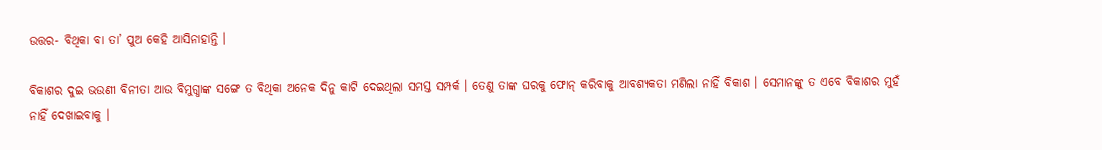ଉତ୍ତର- ବିଥିକା ବା ତା’ ପୁଅ କେହି ଆସିନାହାନ୍ତି ।

ବିକାଶର ଦୁଇ ଭଉଣୀ ବିନୀତା ଆଉ ବିମୁଗ୍ଧାଙ୍କ ସଙ୍ଗେ ତ ବିଥିକା ଅନେକ ଦିନୁ କାଟି ଦେଇଥିଲା ସମସ୍ତ ସମ୍ପର୍କ । ତେଣୁ ତାଙ୍କ ଘରକୁ ଫୋନ୍ କରିବାକୁ ଆବଶ୍ୟକତା ମଣିଲା ନାହିଁ ବିକାଶ । ସେମାନଙ୍କୁ ତ ଏବେ ବିକାଶର ମୁହଁ ନାହିଁ ଦେଖାଇବାକୁ ।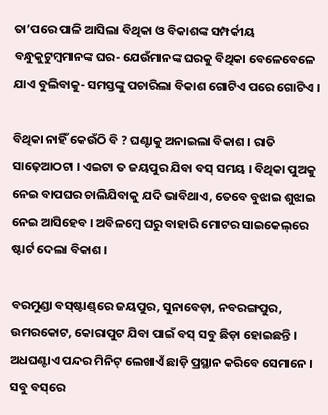ତା’ପରେ ପାଳି ଆସିଲା ବିଥିକା ଓ ବିକାଶଙ୍କ ସମ୍ପର୍କୀୟ ବନ୍ଧୁକୁଟୁମ୍ୱମାନଙ୍କ ଘର- ଯେଉଁମାନଙ୍କ ଘରକୁ ବିଥିକା ବେଳେବେଳେ ଯାଏ ବୁଲିବାକୁ- ସମସ୍ତଙ୍କୁ ପଚାରିଲା ବିକାଶ ଗୋଟିଏ ପରେ ଗୋଟିଏ ।

ବିଥିକା ନାହିଁ କେଉଁଠି ବି ? ଘଣ୍ଟାକୁ ଅନାଇଲା ବିକାଶ । ରାତି ସାଢ଼େଆଠଟା । ଏଇଟା ତ ଜୟପୁର ଯିବା ବସ୍ ସମୟ । ବିଥିକା ପୁଅକୁ ନେଇ ବାପଘର ଚାଲିଯିବାକୁ ଯଦି ଭାବିଥାଏ, ତେବେ ବୁଝାଇ ଶୁଝାଇ ନେଇ ଆସିହେବ । ଅବିଳମ୍ୱେ ଘରୁ ବାହାରି ମୋଟର ସାଇକେଲ୍‌ରେ ଷ୍ଟାର୍ଟ ଦେଲା ବିକାଶ ।

ବରମୁଣ୍ଡା ବସ୍‌ଷ୍ଟାଣ୍ଡ୍‌ରେ ଜୟପୁର, ସୁନାବେଡ଼ା, ନବରଙ୍ଗପୁର, ଉମରକୋଟ, କୋରାପୁଟ ଯିବା ପାଇଁ ବସ୍ ସବୁ ଛିଡ଼ା ହୋଇଛନ୍ତି । ଅଧଘଣ୍ଟାଏ ପନ୍ଦର ମିନିଟ୍ ଲେଖାଏଁ ଛାଡ଼ି ପ୍ରସ୍ଥାନ କରିବେ ସେମାନେ । ସବୁ ବସ୍‌ରେ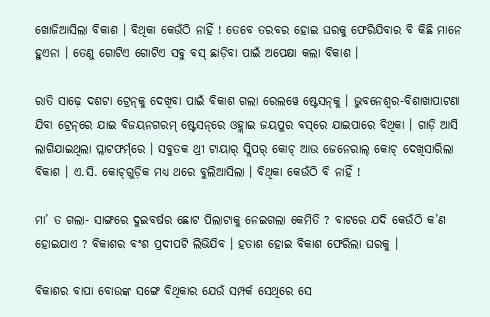ଖୋଜିଆସିଲା ବିକାଶ । ବିଥିକା କେଉଁଠି ନାହିଁ ! ତେବେ ତରବର ହୋଇ ଘରକୁ ଫେରିଯିବାର ବି କିଛି ମାନେ ହୁଏନା । ତେଣୁ ଗୋଟିଏ ଗୋଟିଏ ସବୁ ବସ୍ ଛାଡ଼ିବା ପାଇଁ ଅପେକ୍ଷା କଲା ବିକାଶ ।

ରାତି ସାଢ଼େ ଦଶଟା ଟ୍ରେନ୍‌କୁ ଦେଖିବା ପାଇଁ ବିକାଶ ଗଲା ରେଲୱେ ଷ୍ଟେସନ୍‌କୁ । ଭୁବନେଶ୍ୱର-ବିଶାଖାପାଟଣା ଯିବା ଟ୍ରେନ୍‌ରେ ଯାଇ ବିଜୟନଗରମ୍ ଷ୍ଟେସନ୍‌ରେ ଓହ୍ଲାଇ ଜୟପୁର ବସ୍‌ରେ ଯାଇପାରେ ବିଥିକା । ଗାଡ଼ି ଆସି ଲାଗିଯାଇଥିଲା ପ୍ଲାଟଫର୍ମ୍‌ରେ । ସବୁତକ ଥ୍ରୀ ଟାୟାର୍ ସ୍ଲିପର୍ କୋଚ୍ ଆଉ ଜେନେରାଲ୍ କୋଚ୍ ଦେଖିସାରିଲା ବିକାଶ । ଏ.ସି. କୋଚ୍‌ଗୁଡ଼ିକ ମଧ୍ୟ ଥରେ ବୁଲିଆସିଲା । ବିଥିକା କେଉଁଠି ବି ନାହିଁ !

ମା’ ତ ଗଲା- ସାଙ୍ଗରେ ଦୁଇବର୍ଷର ଛୋଟ ପିଲାଟାକୁ ନେଇଗଲା କେମିତି ? ବାଟରେ ଯଦି କେଉଁଠି କ’ଣ ହୋଇଯାଏ ? ବିକାଶର ବଂଶ ପ୍ରଦୀପଟି ଲିଭିଯିବ । ହତାଶ ହୋଇ ବିକାଶ ଫେରିଲା ଘରକୁ ।

ବିକାଶର ବାପା ବୋଉଙ୍କ ସଙ୍ଗେ ବିଥିକାର ଯେଉଁ ସମ୍ପର୍କ ସେଥିରେ ସେ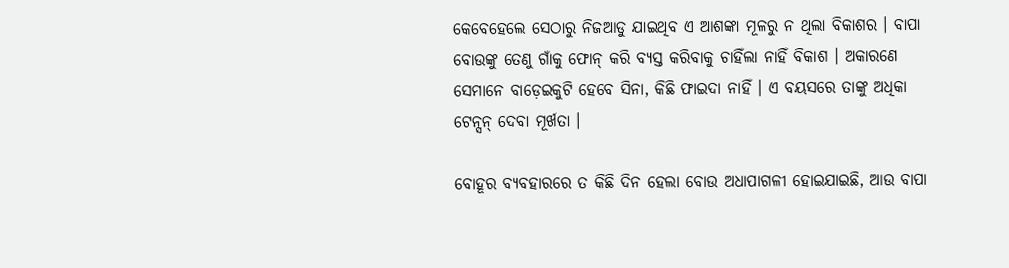କେବେହେଲେ ସେଠାରୁ ନିଜଆଡୁ ଯାଇଥିବ ଏ ଆଶଙ୍କା ମୂଳରୁ ନ ଥିଲା ବିକାଶର । ବାପା ବୋଉଙ୍କୁ ତେଣୁ ଗାଁକୁ ଫୋନ୍ କରି ବ୍ୟସ୍ତ କରିବାକୁ ଚାହିଁଲା ନାହିଁ ବିକାଶ । ଅକାରଣେ ସେମାନେ ବାଡ଼େଇକୁଟି ହେବେ ସିନା, କିଛି ଫାଇଦା ନାହିଁ । ଏ ବୟସରେ ତାଙ୍କୁ ଅଧିକା ଟେନ୍ସନ୍ ଦେବା ମୂର୍ଖତା ।

ବୋହୂର ବ୍ୟବହାରରେ ତ କିଛି ଦିନ ହେଲା ବୋଉ ଅଧାପାଗଳୀ ହୋଇଯାଇଛି, ଆଉ ବାପା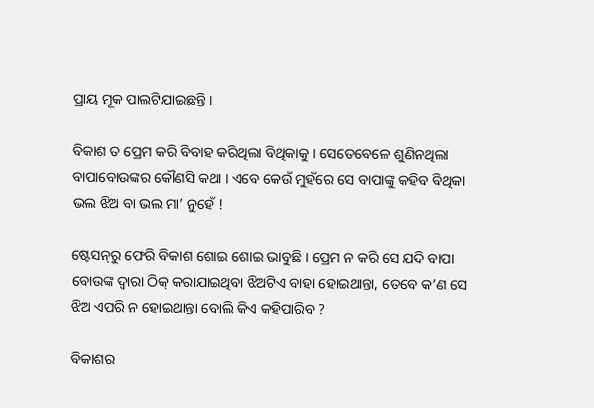ପ୍ରାୟ ମୂକ ପାଲଟିଯାଇଛନ୍ତି ।

ବିକାଶ ତ ପ୍ରେମ କରି ବିବାହ କରିଥିଲା ବିଥିକାକୁ । ସେତେବେଳେ ଶୁଣିନଥିଲା ବାପାବୋଉଙ୍କର କୌଣସି କଥା । ଏବେ କେଉଁ ମୁହଁରେ ସେ ବାପାଙ୍କୁ କହିବ ବିଥିକା ଭଲ ଝିଅ ବା ଭଲ ମା’ ନୁହେଁ !

ଷ୍ଟେସନ୍‌ରୁ ଫେରି ବିକାଶ ଶୋଇ ଶୋଇ ଭାବୁଛି । ପ୍ରେମ ନ କରି ସେ ଯଦି ବାପା ବୋଉଙ୍କ ଦ୍ୱାରା ଠିକ୍ କରାଯାଇଥିବା ଝିଅଟିଏ ବାହା ହୋଇଥାନ୍ତା, ତେବେ କ’ଣ ସେ ଝିଅ ଏପରି ନ ହୋଇଥାନ୍ତା ବୋଲି କିଏ କହିପାରିବ ?

ବିକାଶର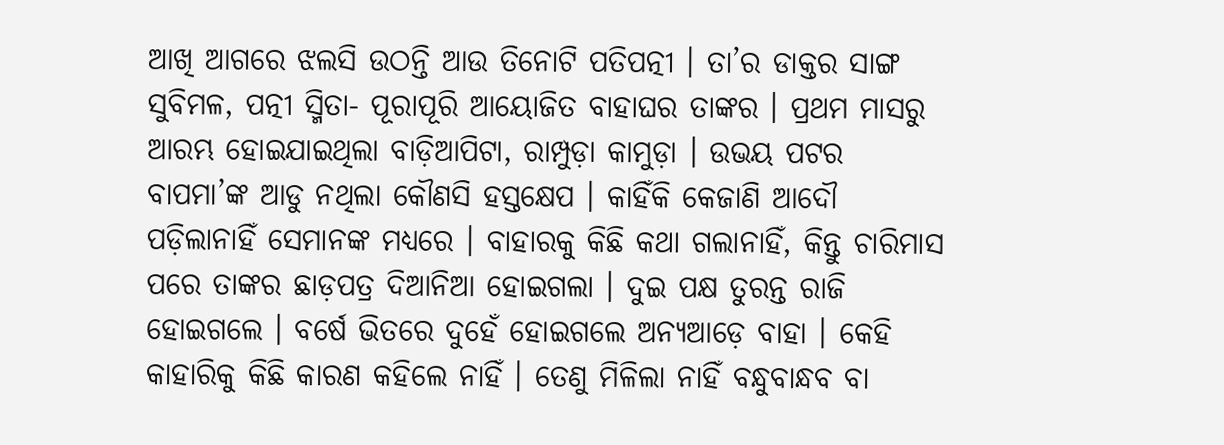ଆଖି ଆଗରେ ଝଲସି ଉଠନ୍ତି ଆଉ ତିନୋଟି ପତିପତ୍ନୀ । ତା’ର ଡାକ୍ତର ସାଙ୍ଗ ସୁବିମଳ, ପତ୍ନୀ ସ୍ମିତା- ପୂରାପୂରି ଆୟୋଜିତ ବାହାଘର ତାଙ୍କର । ପ୍ରଥମ ମାସରୁ ଆରମ୍ଭ ହୋଇଯାଇଥିଲା ବାଡ଼ିଆପିଟା, ରାମ୍ପୁଡ଼ା କାମୁଡ଼ା । ଉଭୟ ପଟର ବାପମା’ଙ୍କ ଆଡୁ ନଥିଲା କୌଣସି ହସ୍ତକ୍ଷେପ । କାହିଁକି କେଜାଣି ଆଦୌ ପଡ଼ିଲାନାହିଁ ସେମାନଙ୍କ ମଧ୍ୟରେ । ବାହାରକୁ କିଛି କଥା ଗଲାନାହିଁ, କିନ୍ତୁ ଚାରିମାସ ପରେ ତାଙ୍କର ଛାଡ଼ପତ୍ର ଦିଆନିଆ ହୋଇଗଲା । ଦୁଇ ପକ୍ଷ ତୁରନ୍ତ ରାଜି ହୋଇଗଲେ । ବର୍ଷେ ଭିତରେ ଦୁହେଁ ହୋଇଗଲେ ଅନ୍ୟଆଡ଼େ ବାହା । କେହି କାହାରିକୁ କିଛି କାରଣ କହିଲେ ନାହିଁ । ତେଣୁ ମିଳିଲା ନାହିଁ ବନ୍ଧୁବାନ୍ଧବ ବା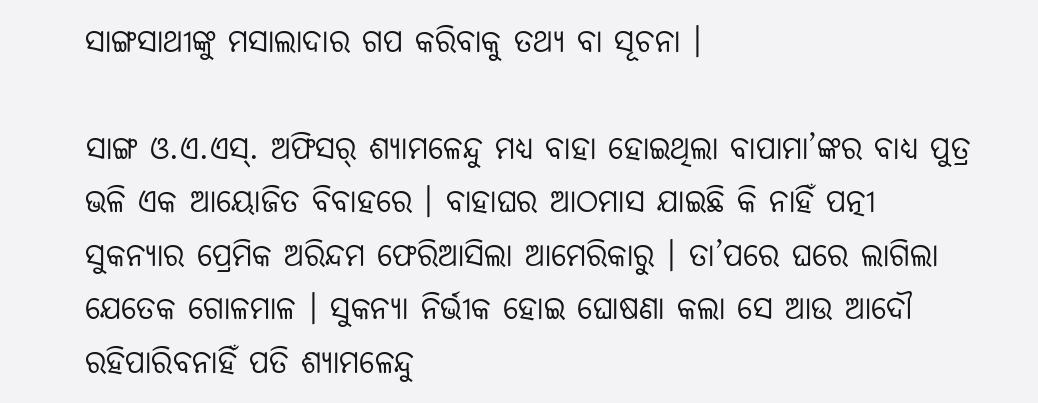ସାଙ୍ଗସାଥୀଙ୍କୁ ମସାଲାଦାର ଗପ କରିବାକୁ ତଥ୍ୟ ବା ସୂଚନା ।

ସାଙ୍ଗ ଓ.ଏ.ଏସ୍. ଅଫିସର୍ ଶ୍ୟାମଳେନ୍ଦୁ ମଧ୍ୟ ବାହା ହୋଇଥିଲା ବାପାମା’ଙ୍କର ବାଧ୍ୟ ପୁତ୍ର ଭଳି ଏକ ଆୟୋଜିତ ବିବାହରେ । ବାହାଘର ଆଠମାସ ଯାଇଛି କି ନାହିଁ ପତ୍ନୀ ସୁକନ୍ୟାର ପ୍ରେମିକ ଅରିନ୍ଦମ ଫେରିଆସିଲା ଆମେରିକାରୁ । ତା’ପରେ ଘରେ ଲାଗିଲା ଯେତେକ ଗୋଳମାଳ । ସୁକନ୍ୟା ନିର୍ଭୀକ ହୋଇ ଘୋଷଣା କଲା ସେ ଆଉ ଆଦୌ ରହିପାରିବନାହିଁ ପତି ଶ୍ୟାମଳେନ୍ଦୁ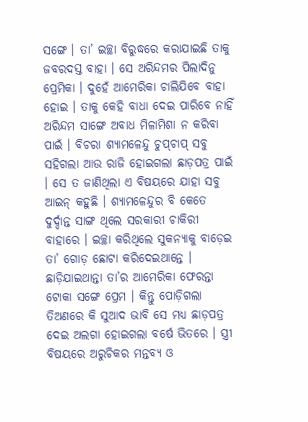ସଙ୍ଗେ । ତା’ ଇଚ୍ଛା ବିରୁଦ୍ଧରେ କରାଯାଇଛି ତାକୁ ଜବରଦସ୍ତ ବାହା । ସେ ଅରିନ୍ଦମର ପିଲାଦିନୁ ପ୍ରେମିକା । ଦୁହେଁ ଆମେରିକା ଚାଲିଯିବେ ବାହା ହୋଇ । ତାକୁ କେହି ବାଧା ଦେଇ ପାରିବେ ନାହିଁ ଅରିନ୍ଦମ ସାଙ୍ଗେ ଅବାଧ ମିଳାମିଶା ନ କରିବା ପାଇଁ । ବିଚରା ଶ୍ୟାମଳେନ୍ଦୁ ଚୁପ୍‌ଚାପ୍ ସବୁ ସହିଗଲା ଆଉ ରାଜି ହୋଇଗଲା ଛାଡ଼ପତ୍ର ପାଇଁ । ସେ ତ ଜାଣିଥିଲା ଏ ବିଷୟରେ ଯାହା ସବୁ ଆଇନ୍ କହୁଛି । ଶ୍ୟାମଳେନ୍ଦୁର ବି କେତେ ଦୁର୍ଦ୍ଦାନ୍ତ ସାଙ୍ଗ ଥିଲେ ସରକାରୀ ଚାକିରୀ ବାହାରେ । ଇଚ୍ଛା କରିଥିଲେ ସୁକନ୍ୟାକୁ ବାଡ଼େଇ ତା’ ଗୋଡ଼ ଛୋଟା କରିଦେଇଥାନ୍ତେ । ଛାଡ଼ିଯାଇଥାନ୍ତା ତା’ର ଆମେରିକା ଫେରନ୍ତା ଟୋକା ସଙ୍ଗେ ପ୍ରେମ । କିନ୍ତୁ ପୋଡ଼ିଗଲା ତିଅଣରେ କି ସୁଆଦ ଭାବି ସେ ମଧ୍ୟ ଛାଡ଼ପତ୍ର ଦେଇ ଅଲଗା ହୋଇଗଲା ବର୍ଷେ ଭିତରେ । ସ୍ତ୍ରୀ ବିଷୟରେ ଅରୁଚିକର ମନ୍ତବ୍ୟ ଓ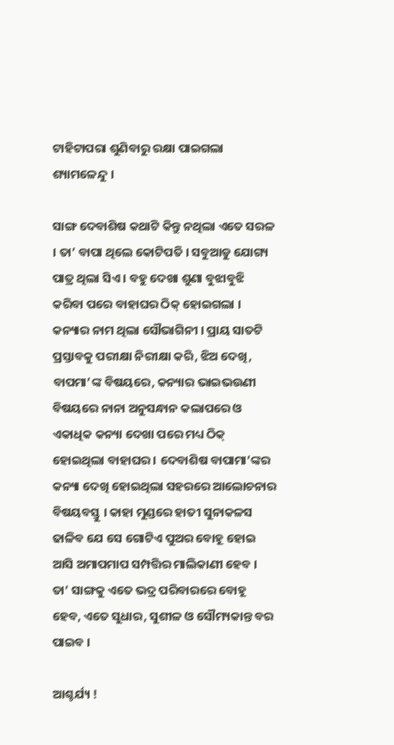ଟାହିଟାପରା ଶୁଣିବାରୁ ରକ୍ଷା ପାଇଗଲା ଶ୍ୟାମଳେନ୍ଦୁ ।

ସାଙ୍ଗ ଦେବାଶିଷ କଥାଟି କିନ୍ତୁ ନଥିଲା ଏତେ ସରଳ । ତା’ ବାପା ଥିଲେ କୋଟିପତି । ସବୁଆଡୁ ଯୋଗ୍ୟ ପାତ୍ର ଥିଲା ସିଏ । ବହୁ ଦେଖା ଶୁଣା ବୁଝାବୁଝି କରିବା ପରେ ବାହାଘର ଠିକ୍ ହୋଇଗଲା । କନ୍ୟାର ନାମ ଥିଲା ସୌଭାଗିନୀ । ପ୍ରାୟ ସାତଟି ପ୍ରସ୍ତାବକୁ ପରୀକ୍ଷା ନିରୀକ୍ଷା କରି, ଝିଅ ଦେଖି, ବାପମା’ଙ୍କ ବିଷୟରେ, କନ୍ୟାର ଭାଇଭଉଣୀ ବିଷୟରେ ନାନା ଅନୁସନ୍ଧାନ କଲାପରେ ଓ ଏକାଧିକ କନ୍ୟା ଦେଖା ପରେ ମଧ୍ୟ ଠିକ୍ ହୋଇଥିଲା ବାହାଘର । ଦେବାଶିଷ ବାପାମା’ଙ୍କର କନ୍ୟା ଦେଖି ହୋଇଥିଲା ସହରରେ ଆଲୋଚନାର ବିଷୟବସ୍ତୁ । କାହା ମୁଣ୍ଡରେ ହାତୀ ସୁନାକଳସ ଢାଳିବ ଯେ ସେ ଗୋଟିଏ ପୁଅର ବୋହୂ ହୋଇ ଆସି ଅମାପମାପ ସମ୍ପତ୍ତିର ମାଲିକାଣୀ ହେବ । ତା’ ସାଙ୍ଗକୁ ଏତେ ଭଦ୍ର ପରିବାରରେ ବୋହୂ ହେବ, ଏତେ ସୁଧାର, ସୁଶୀଳ ଓ ସୌମ୍ୟକାନ୍ତ ବର ପାଇବ ।

ଆଶ୍ଚର୍ଯ୍ୟ !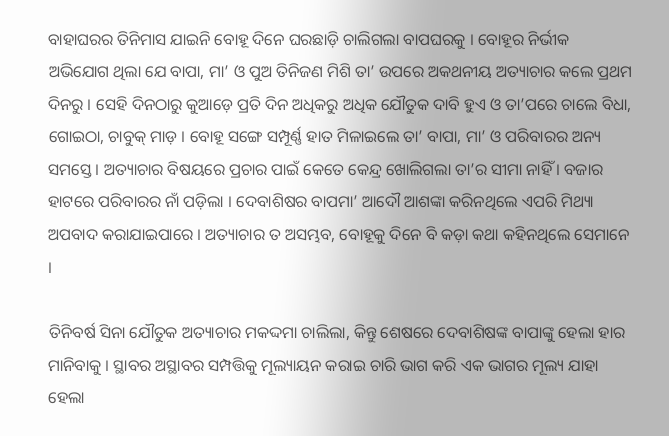ବାହାଘରର ତିନିମାସ ଯାଇନି ବୋହୂ ଦିନେ ଘରଛାଡ଼ି ଚାଲିଗଲା ବାପଘରକୁ । ବୋହୂର ନିର୍ଭୀକ ଅଭିଯୋଗ ଥିଲା ଯେ ବାପା, ମା’ ଓ ପୁଅ ତିନିଜଣ ମିଶି ତା’ ଉପରେ ଅକଥନୀୟ ଅତ୍ୟାଚାର କଲେ ପ୍ରଥମ ଦିନରୁ । ସେହି ଦିନଠାରୁ କୁଆଡ଼େ ପ୍ରତି ଦିନ ଅଧିକରୁ ଅଧିକ ଯୌତୁକ ଦାବି ହୁଏ ଓ ତା’ପରେ ଚାଲେ ବିଧା, ଗୋଇଠା, ଚାବୁକ୍ ମାଡ଼ । ବୋହୂ ସଙ୍ଗେ ସମ୍ପୂର୍ଣ୍ଣ ହାତ ମିଳାଇଲେ ତା’ ବାପା, ମା’ ଓ ପରିବାରର ଅନ୍ୟ ସମସ୍ତେ । ଅତ୍ୟାଚାର ବିଷୟରେ ପ୍ରଚାର ପାଇଁ କେତେ କେନ୍ଦ୍ର ଖୋଲିଗଲା ତା’ର ସୀମା ନାହିଁ । ବଜାର ହାଟରେ ପରିବାରର ନାଁ ପଡ଼ିଲା । ଦେବାଶିଷର ବାପମା’ ଆଦୌ ଆଶଙ୍କା କରିନଥିଲେ ଏପରି ମିଥ୍ୟା ଅପବାଦ କରାଯାଇପାରେ । ଅତ୍ୟାଚାର ତ ଅସମ୍ଭବ, ବୋହୂକୁ ଦିନେ ବି କଡ଼ା କଥା କହିନଥିଲେ ସେମାନେ ।

ତିନିବର୍ଷ ସିନା ଯୌତୁକ ଅତ୍ୟାଚାର ମକଦ୍ଦମା ଚାଲିଲା, କିନ୍ତୁ ଶେଷରେ ଦେବାଶିଷଙ୍କ ବାପାଙ୍କୁ ହେଲା ହାର ମାନିବାକୁ । ସ୍ଥାବର ଅସ୍ଥାବର ସମ୍ପତ୍ତିକୁ ମୂଲ୍ୟାୟନ କରାଇ ଚାରି ଭାଗ କରି ଏକ ଭାଗର ମୂଲ୍ୟ ଯାହା ହେଲା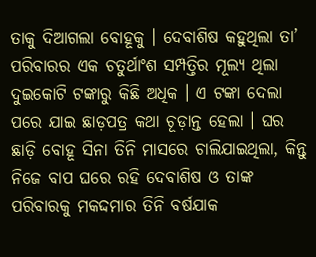ତାକୁ ଦିଆଗଲା ବୋହୂକୁ । ଦେବାଶିଷ କହୁଥିଲା ତା’ ପରିବାରର ଏକ ଚତୁର୍ଥାଂଶ ସମ୍ପତ୍ତିର ମୂଲ୍ୟ ଥିଲା ଦୁଇକୋଟି ଟଙ୍କାରୁ କିଛି ଅଧିକ । ଏ ଟଙ୍କା ଦେଲା ପରେ ଯାଇ ଛାଡ଼ପତ୍ର କଥା ଚୂଡ଼ାନ୍ତ ହେଲା । ଘର ଛାଡ଼ି ବୋହୂ ସିନା ତିନି ମାସରେ ଚାଲିଯାଇଥିଲା, କିନ୍ତୁ ନିଜେ ବାପ ଘରେ ରହି ଦେବାଶିଷ ଓ ତାଙ୍କ ପରିବାରକୁ ମକଦ୍ଦମାର ତିନି ବର୍ଷଯାକ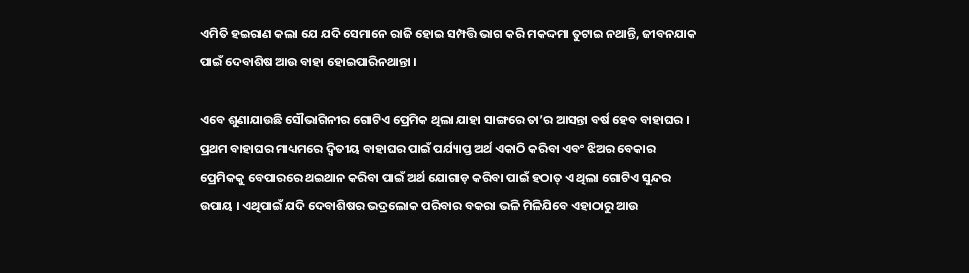ଏମିତି ହଇରାଣ କଲା ଯେ ଯଦି ସେମାନେ ରାଜି ହୋଇ ସମ୍ପତ୍ତି ଭାଗ କରି ମକଦ୍ଦମା ତୁଟାଇ ନଥାନ୍ତି, ଜୀବନଯାକ ପାଇଁ ଦେବାଶିଷ ଆଉ ବାହା ହୋଇପାରିନଥାନ୍ତା ।

ଏବେ ଶୁଣାଯାଉଛି ସୌଭାଗିନୀର ଗୋଟିଏ ପ୍ରେମିକ ଥିଲା ଯାହା ସାଙ୍ଗରେ ତା’ର ଆସନ୍ତା ବର୍ଷ ହେବ ବାହାଘର । ପ୍ରଥମ ବାହାଘର ମାଧ୍ୟମରେ ଦ୍ୱିତୀୟ ବାହାଘର ପାଇଁ ପର୍ଯ୍ୟାପ୍ତ ଅର୍ଥ ଏକାଠି କରିବା ଏବଂ ଝିଅର ବେକାର ପ୍ରେମିକକୁ ବେପାରରେ ଥଇଥାନ କରିବା ପାଇଁ ଅର୍ଥ ଯୋଗାଡ଼ କରିବା ପାଇଁ ହଠାତ୍ ଏ ଥିଲା ଗୋଟିଏ ସୁନ୍ଦର ଉପାୟ । ଏଥିପାଇଁ ଯଦି ଦେବାଶିଷର ଭଦ୍ରଲୋକ ପରିବାର ବକରା ଭଳି ମିଳିଯିବେ ଏହାଠାରୁ ଆଉ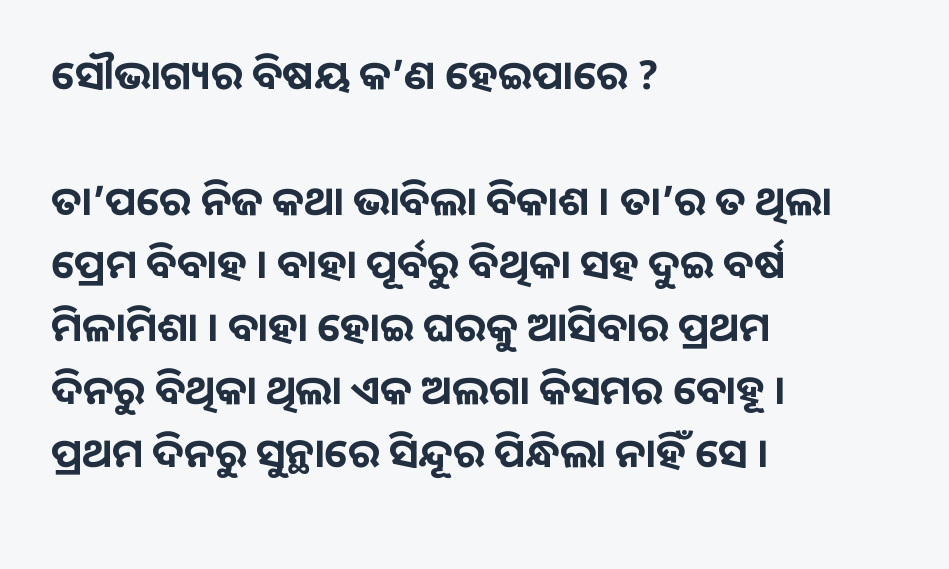ସୌଭାଗ୍ୟର ବିଷୟ କ’ଣ ହେଇପାରେ ?

ତା’ପରେ ନିଜ କଥା ଭାବିଲା ବିକାଶ । ତା’ର ତ ଥିଲା ପ୍ରେମ ବିବାହ । ବାହା ପୂର୍ବରୁ ବିଥିକା ସହ ଦୁଇ ବର୍ଷ ମିଳାମିଶା । ବାହା ହୋଇ ଘରକୁ ଆସିବାର ପ୍ରଥମ ଦିନରୁ ବିଥିକା ଥିଲା ଏକ ଅଲଗା କିସମର ବୋହୂ । ପ୍ରଥମ ଦିନରୁ ସୁନ୍ଥାରେ ସିନ୍ଦୂର ପିନ୍ଧିଲା ନାହିଁ ସେ ।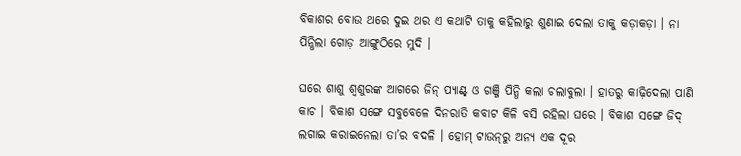ବିକାଶର ବୋଉ ଥରେ ଦୁଇ ଥର ଏ କଥାଟି ତାକୁ କହିଲାରୁ ଶୁଣାଇ ଦେଲା ତାକୁ କଡ଼ାକଡ଼ା । ନା ପିନ୍ଧିଲା ଗୋଡ଼ ଆଙ୍ଗୁଠିରେ ମୁଦି ।

ଘରେ ଶାଶୁ ଶ୍ୱଶୁରଙ୍କ ଆଗରେ ଜିନ୍ ପ୍ୟାଣ୍ଟ୍ ଓ ଗଞ୍ଜି ପିନ୍ଧି କଲା ଚଲାବୁଲା । ହାତରୁ କାଢ଼ିଦେଲା ପାଣି କାଚ । ବିକାଶ ସଙ୍ଗେ ସବୁବେଳେ ଦିନରାତି କବାଟ କିଳି ବସି ରହିଲା ଘରେ । ବିକାଶ ସଙ୍ଗେ ଜିଦ୍ ଲଗାଇ କରାଇନେଲା ତା’ର ବଦଳି । ହୋମ୍ ଟାଉନ୍‌ରୁ ଅନ୍ୟ ଏକ ଦୂର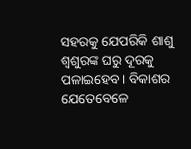ସହରକୁ ଯେପରିକି ଶାଶୁ ଶ୍ୱଶୁରଙ୍କ ଘରୁ ଦୂରକୁ ପଳାଇହେବ । ବିକାଶର ଯେତେବେଳେ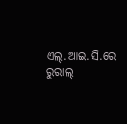ଏଲ୍.ଆଇ.ସି.ରେ ରୁରାଲ୍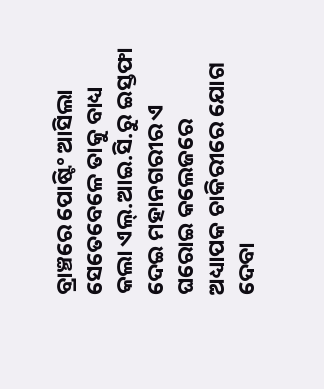ବ୍ରାଞ୍ଚରେ ପୋଷ୍ଟିଂ ଆସିଲା ସେତେବେଳେ ତାକୁ ବାଧ୍ୟ କଲା ଏଲ୍.ଆଇ.ସି.ରୁ ଇସ୍ତଫା ଦେଇ ମହାନଗରୀର ଏ ଘରୋଇ କଲେଜରେ ଅଧ୍ୟାପକ ଚାକିରୀରେ ଯୋଗ ଦେବା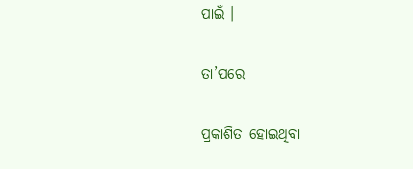ପାଇଁ ।

ତା’ପରେ

ପ୍ରକାଶିତ ହୋଇଥିବା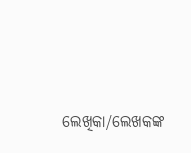ଲେଖିକା/ଲେଖକଙ୍କ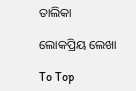ତାଲିକା

ଲୋକପ୍ରିୟ ଲେଖା

To Top